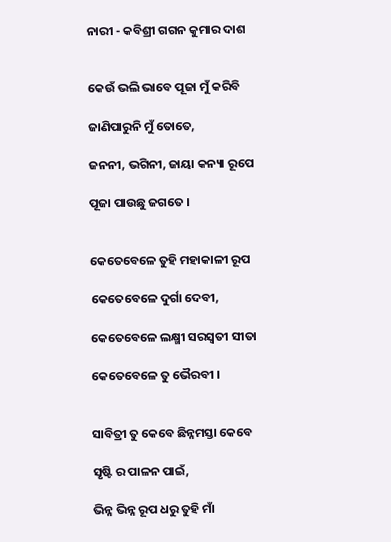ନାରୀ - କବିଶ୍ରୀ ଗଗନ କୁମାର ଦାଶ


କେଉଁ ଭଲି ଭାବେ ପୂଜା ମୁଁ କରିବି

ଜାଣିପାରୁନି ମୁଁ ତୋତେ,

ଜନନୀ, ଭଗିନୀ, ଜାୟା କନ୍ୟା ରୂପେ

ପୂଜା ପାଉଛୁ ଜଗତେ ।


କେତେବେଳେ ତୁହି ମହାକାଳୀ ରୂପ

କେତେବେଳେ ଦୁର୍ଗା ଦେବୀ,

କେତେବେଳେ ଲକ୍ଷ୍ମୀ ସରସ୍ଵତୀ ସୀତା

କେତେବେଳେ ତୁ ଭୈରବୀ ।


ସାବିତ୍ରୀ ତୁ କେବେ ଛିନ୍ନମସ୍ତା କେବେ

ସୃଷ୍ଟି ର ପାଳନ ପାଇଁ,

ଭିନ୍ନ ଭିନ୍ନ ରୂପ ଧରୁ ତୁହି ମାଁ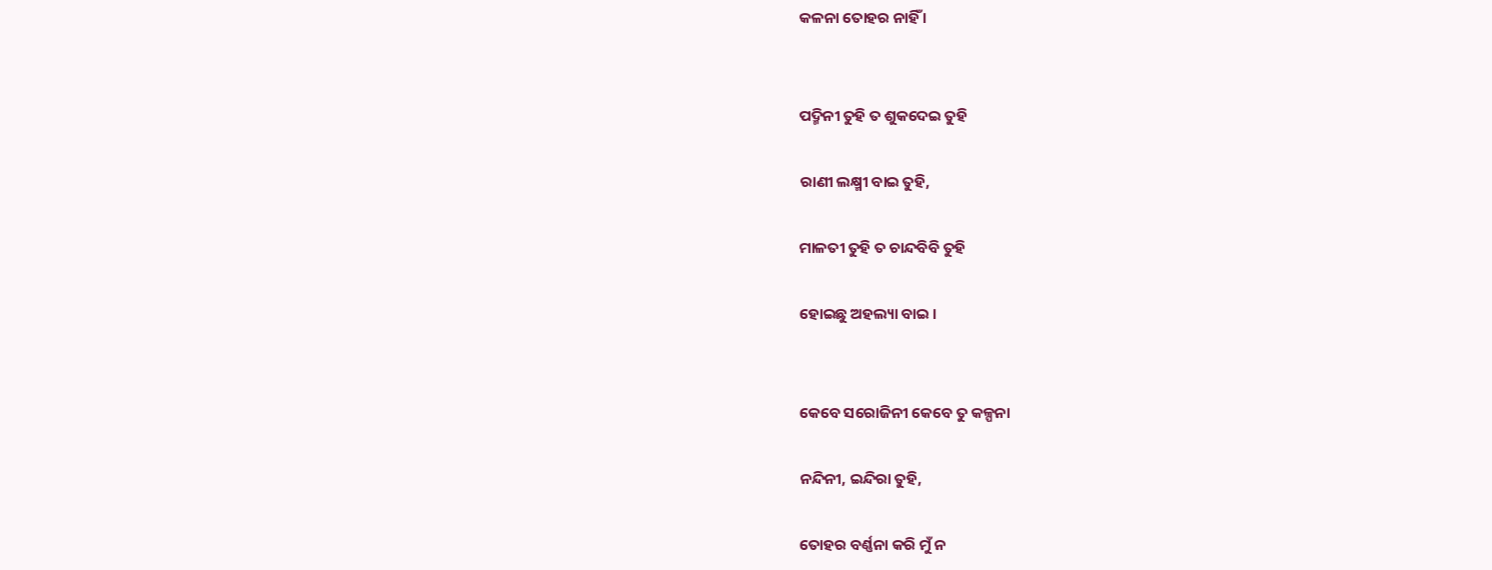କଳନା ତୋହର ନାହିଁ ।


ପଦ୍ମିନୀ ତୁହି ତ ଶୁକଦେଇ ତୁହି

ରାଣୀ ଲକ୍ଷ୍ମୀ ବାଇ ତୁହି,

ମାଳତୀ ତୁହି ତ ଚାନ୍ଦବିବି ତୁହି

ହୋଇଛୁ ଅହଲ୍ୟା ବାଇ ।


କେବେ ସରୋଜିନୀ କେବେ ତୁ କଳ୍ପନା

ନନ୍ଦିନୀ, ଇନ୍ଦିରା ତୁହି,

ତୋହର ବର୍ଣ୍ଣନା କରି ମୁଁ ନ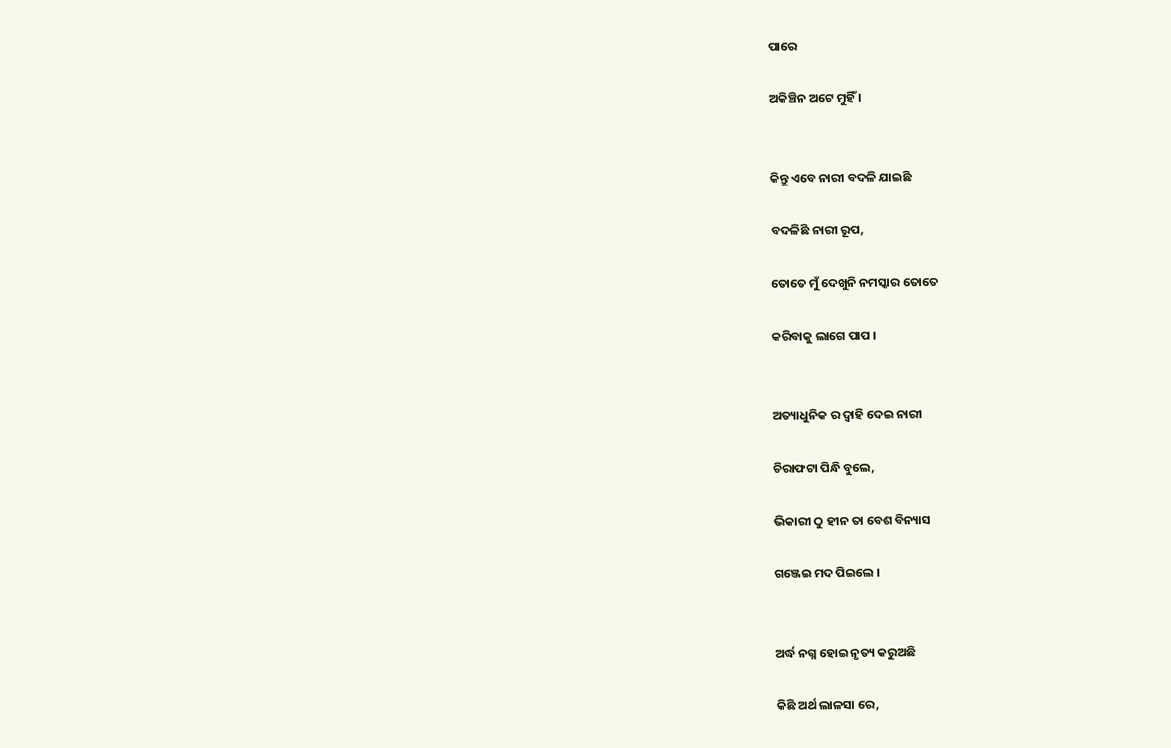ପାରେ

ଅକିଞ୍ଚିନ ଅଟେ ମୁହିଁ ।


କିନ୍ତୁ ଏବେ ନାରୀ ବଦଳି ଯାଇଛି

ବଦଳିଛି ନାରୀ ରୂପ,

ତୋତେ ମୁଁ ଦେଖୁନି ନମସ୍କାର ତୋତେ

କରିବାକୁ ଲାଗେ ପାପ ।


ଅତ୍ୟାଧୁନିକ ର ଦ୍ୱାହି ଦେଇ ନାରୀ

ଚିରାଫଟା ପିନ୍ଧି ବୁଲେ,

ଭିକାରୀ ଠୁ ହୀନ ତା ବେଶ ବିନ୍ୟାସ

ଗଞ୍ଜେଇ ମଦ ପିଇଲେ ।


ଅର୍ଦ୍ଧ ନଗ୍ନ ହୋଇ ନୃତ୍ୟ କରୁଅଛି

କିଛି ଅର୍ଥ ଲାଳସା ରେ,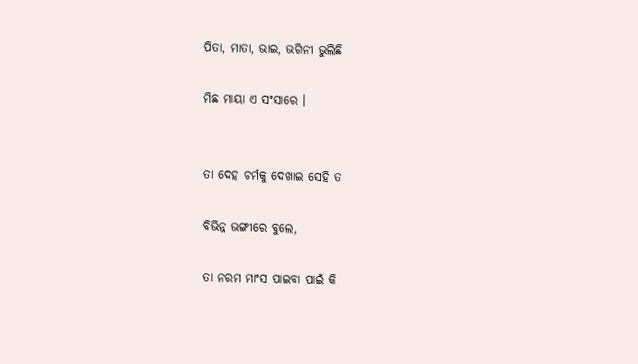ପିତା, ମାତା, ଭାଇ, ଭଗିନୀ ଭୁଲିଛି

ମିଛ ମାୟା ଏ ସଂସାରେ ।


ତା ଦେହ ଚର୍ମକୁ ଦେଖାଇ ସେହି ତ

ବିଭିନ୍ନ ଭଙ୍ଗୀରେ ବୁଲେ,

ତା ନରମ ମାଂସ ପାଇବା ପାଇଁ କି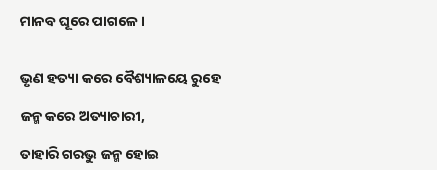ମାନବ ଘୂରେ ପାଗଳେ ।


ଭୃଣ ହତ୍ୟା କରେ ବୈଶ୍ୟାଳୟେ ରୁହେ

ଜନ୍ମ କରେ ଅତ୍ୟାଚାରୀ,

ତାହାରି ଗରଭୁ ଜନ୍ମ ହୋଇ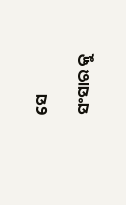ସେ

ସଂସାର କୁ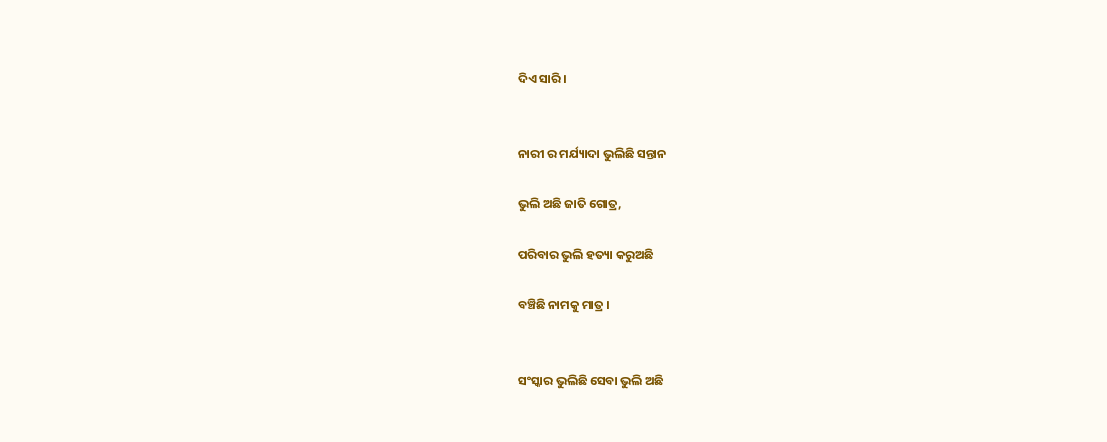ଦିଏ ସାରି ।


ନାରୀ ର ମର୍ଯ୍ୟାଦା ଭୁଲିଛି ସନ୍ତାନ

ଭୁଲି ଅଛି ଜାତି ଗୋତ୍ର,

ପରିବାର ଭୁଲି ହତ୍ୟା କରୁଅଛି

ବଞ୍ଚିଛି ନାମକୁ ମାତ୍ର ।


ସଂସ୍କାର ଭୁଲିଛି ସେବା ଭୁଲି ଅଛି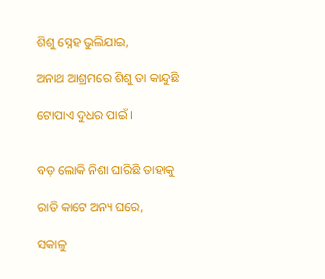ଶିଶୁ ସ୍ନେହ ଭୁଲିଯାଇ,

ଅନାଥ ଆଶ୍ରମରେ ଶିଶୁ ତା କାନ୍ଦୁଛି

ଟୋପାଏ ଦୁଧର ପାଇଁ ।


ବଡ଼ ଲୋକି ନିଶା ଘାରିଛି ତାହାକୁ

ରାତି କାଟେ ଅନ୍ୟ ଘରେ,

ସକାଳୁ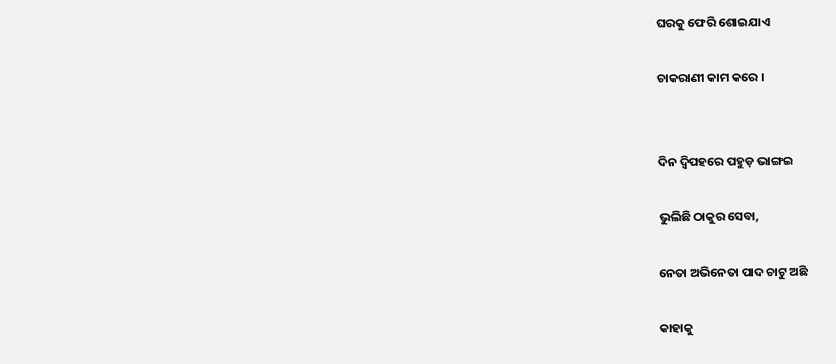ଘରକୁ ଫେରି ଶୋଇଯାଏ

ଚାକରାଣୀ କାମ କରେ ।


ଦିନ ଦ୍ବିପହରେ ପହୁଡ଼ ଭାଙ୍ଗଇ

ଭୁଲିଛି ଠାକୁର ସେବା,

ନେତା ଅଭିନେତା ପାଦ ଚାଟୁ ଅଛି

କାହାକୁ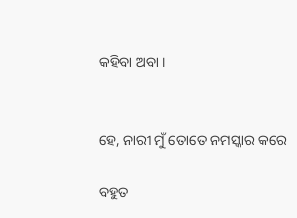କହିବା ଅବା ।


ହେ, ନାରୀ ମୁଁ ତୋତେ ନମସ୍କାର କରେ

ବହୁତ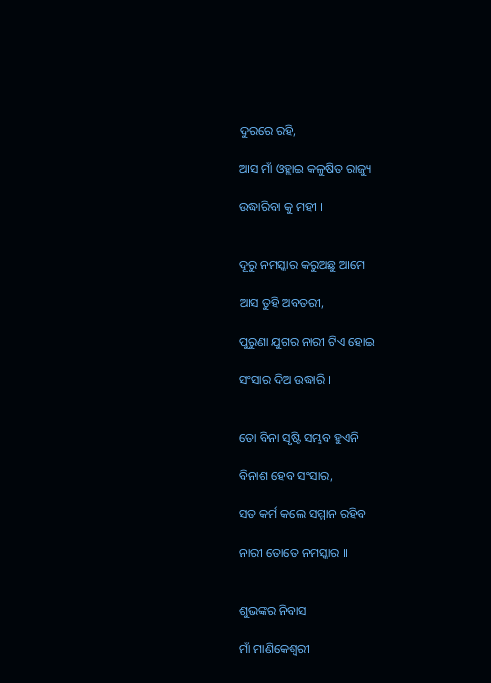ଦୁରରେ ରହି,

ଆସ ମାଁ ଓହ୍ଲାଇ କଳୁଷିତ ରାଜ୍ୟୁ

ଉଦ୍ଧାରିବା କୁ ମହୀ ।


ଦୂରୁ ନମସ୍କାର କରୁଅଛୁ ଆମେ

ଆସ ତୁହି ଅବତରୀ,

ପୁରୁଣା ଯୁଗର ନାରୀ ଟିଏ ହୋଇ

ସଂସାର ଦିଅ ଉଦ୍ଧାରି ।


ତୋ ବିନା ସୃଷ୍ଟି ସମ୍ଭବ ହୁଏନି

ବିନାଶ ହେବ ସଂସାର,

ସତ କର୍ମ କଲେ ସମ୍ମାନ ରହିବ

ନାରୀ ତୋତେ ନମସ୍କାର ।।


ଶୁଭଙ୍କର ନିବାସ

ମାଁ ମାଣିକେଶ୍ଵରୀ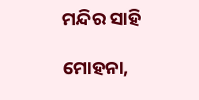ମନ୍ଦିର ସାହି

ମୋହନା,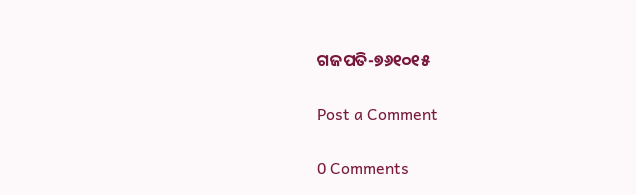ଗଜପତି-୭୬୧୦୧୫

Post a Comment

0 Comments